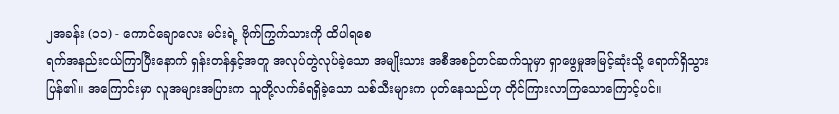၂အခန်း (၁၁) - ကောင်ချောလေး မင်းရဲ့ ဗိုက်ကြွက်သားကို ထိပါရစေ
ရက်အနည်းငယ်ကြာပြီးနောက် ရှန်းတန်နှင့်အတူ အလုပ်တွဲလုပ်ခဲ့သော အမျိုးသား အစီအစဉ်တင်ဆက်သူမှာ ရှာဖွေမှုအမြင့်ဆုံးသို့ ရောက်ရှိသွားပြန်၏။ အကြောင်းမှာ လူအများအပြားက သူတို့လက်ခံရရှိခဲ့သော သစ်သီးများက ပုတ်နေသည်ဟု တိုင်ကြားလာကြသောကြောင့်ပင်။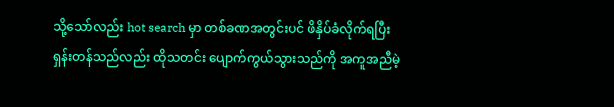သို့သော်လည်း hot search မှာ တစ်ခဏအတွင်းပင် ဖိနှိပ်ခံလိုက်ရပြီး ရှန်းတန်သည်လည်း ထိုသတင်း ပျောက်ကွယ်သွားသည်ကို အကူအညီမဲ့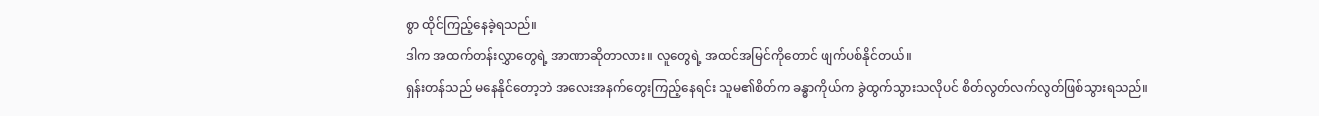စွာ ထိုင်ကြည့်နေခဲ့ရသည်။
ဒါက အထက်တန်းလွှာတွေရဲ့ အာဏာဆိုတာလား။ လူတွေရဲ့ အထင်အမြင်ကိုတောင် ဖျက်ပစ်နိုင်တယ်။
ရှန်းတန်သည် မနေနိုင်တော့ဘဲ အလေးအနက်တွေးကြည့်နေရင်း သူမ၏စိတ်က ခန္ဓာကိုယ်က ခွဲထွက်သွားသလိုပင် စိတ်လွတ်လက်လွတ်ဖြစ်သွားရသည်။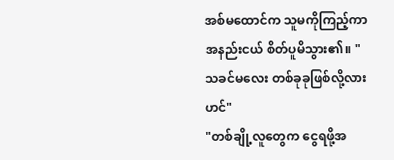အစ်မထောင်က သူမကိုကြည့်ကာ အနည်းငယ် စိတ်ပူမိသွား၏။ "သခင်မလေး တစ်ခုခုဖြစ်လို့လားဟင်"
"တစ်ချို့လူတွေက ငွေရဖို့အ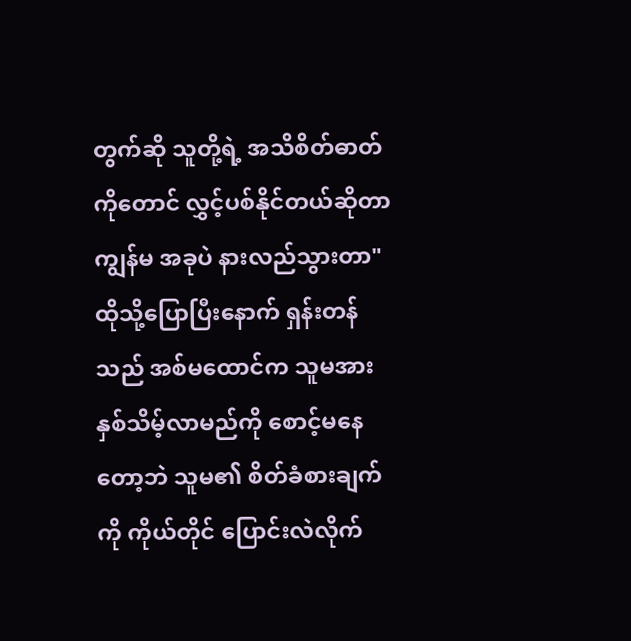တွက်ဆို သူတို့ရဲ့ အသိစိတ်ဓာတ်ကိုတောင် လွှင့်ပစ်နိုင်တယ်ဆိုတာ ကျွန်မ အခုပဲ နားလည်သွားတာ" ထိုသို့ပြောပြီးနောက် ရှန်းတန်သည် အစ်မထောင်က သူမအား နှစ်သိမ့်လာမည်ကို စောင့်မနေတော့ဘဲ သူမ၏ စိတ်ခံစားချက်ကို ကိုယ်တိုင် ပြောင်းလဲလိုက်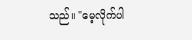သည်။ "မေ့လိုက်ပါ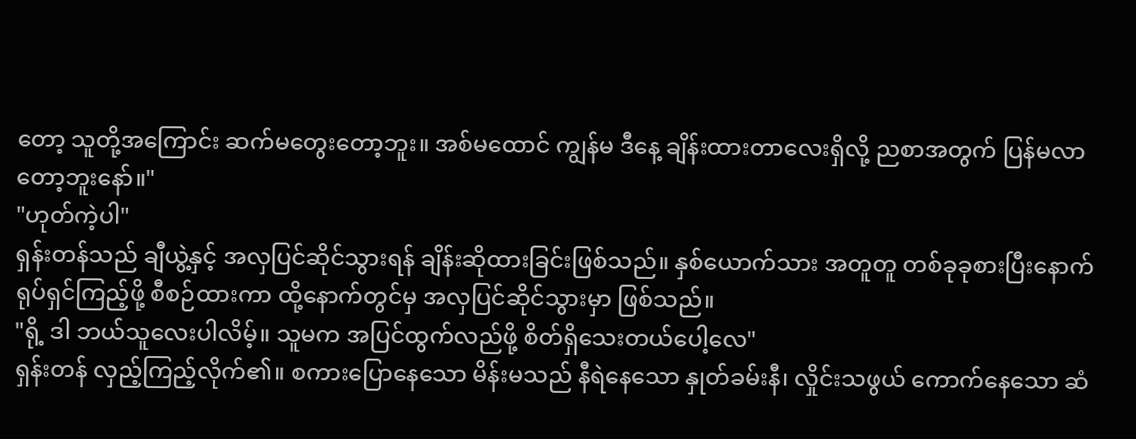တော့ သူတို့အကြောင်း ဆက်မတွေးတော့ဘူး။ အစ်မထောင် ကျွန်မ ဒီနေ့ ချိန်းထားတာလေးရှိလို့ ညစာအတွက် ပြန်မလာတော့ဘူးနော်။"
"ဟုတ်ကဲ့ပါ"
ရှန်းတန်သည် ချီယွဲ့နှင့် အလှပြင်ဆိုင်သွားရန် ချိန်းဆိုထားခြင်းဖြစ်သည်။ နှစ်ယောက်သား အတူတူ တစ်ခုခုစားပြီးနောက် ရုပ်ရှင်ကြည့်ဖို့ စီစဉ်ထားကာ ထို့နောက်တွင်မှ အလှပြင်ဆိုင်သွားမှာ ဖြစ်သည်။
"ရို့ ဒါ ဘယ်သူလေးပါလိမ့်။ သူမက အပြင်ထွက်လည်ဖို့ စိတ်ရှိသေးတယ်ပေါ့လေ"
ရှန်းတန် လှည့်ကြည့်လိုက်၏။ စကားပြောနေသော မိန်းမသည် နီရဲနေသော နှုတ်ခမ်းနီ၊ လှိုင်းသဖွယ် ကောက်နေသော ဆံ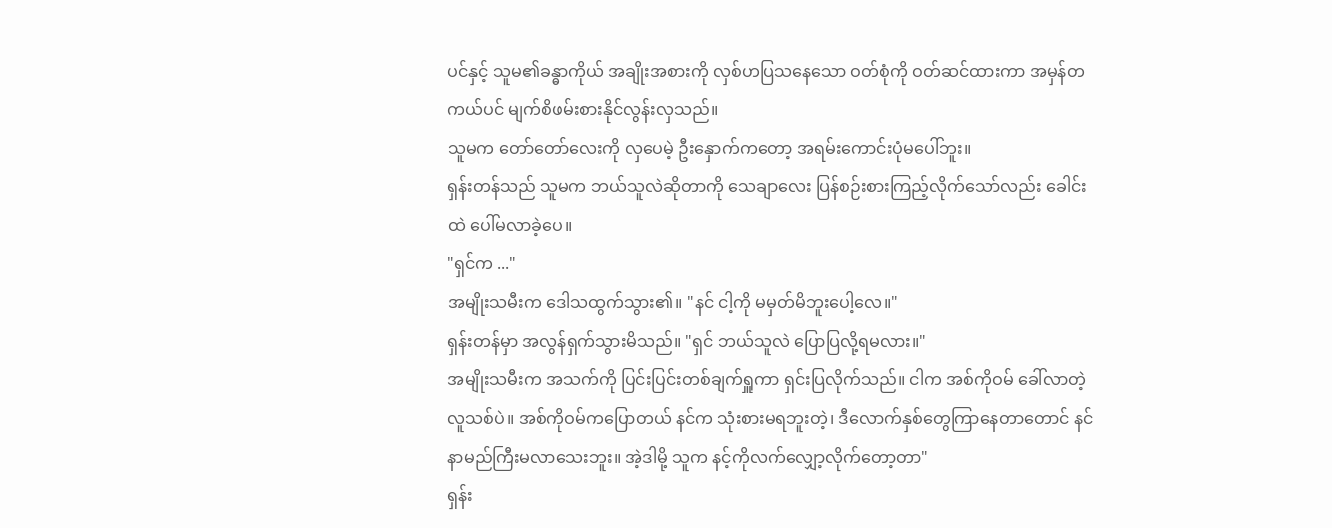ပင်နှင့် သူမ၏ခန္ဓာကိုယ် အချိုးအစားကို လှစ်ဟပြသနေသော ဝတ်စုံကို ဝတ်ဆင်ထားကာ အမှန်တကယ်ပင် မျက်စိဖမ်းစားနိုင်လွန်းလှသည်။
သူမက တော်တော်လေးကို လှပေမဲ့ ဦးနှောက်ကတော့ အရမ်းကောင်းပုံမပေါ်ဘူး။
ရှန်းတန်သည် သူမက ဘယ်သူလဲဆိုတာကို သေချာလေး ပြန်စဉ်းစားကြည့်လိုက်သော်လည်း ခေါင်းထဲ ပေါ်မလာခဲ့ပေ။
"ရှင်က ..."
အမျိုးသမီးက ဒေါသထွက်သွား၏။ "နင် ငါ့ကို မမှတ်မိဘူးပေါ့လေ။"
ရှန်းတန်မှာ အလွန်ရှက်သွားမိသည်။ "ရှင် ဘယ်သူလဲ ပြောပြလို့ရမလား။"
အမျိုးသမီးက အသက်ကို ပြင်းပြင်းတစ်ချက်ရှူကာ ရှင်းပြလိုက်သည်။ ငါက အစ်ကိုဝမ် ခေါ်လာတဲ့ လူသစ်ပဲ။ အစ်ကိုဝမ်ကပြောတယ် နင်က သုံးစားမရဘူးတဲ့၊ ဒီလောက်နှစ်တွေကြာနေတာတောင် နင် နာမည်ကြီးမလာသေးဘူး။ အဲ့ဒါမို့ သူက နင့်ကိုလက်လျှော့လိုက်တော့တာ"
ရှန်း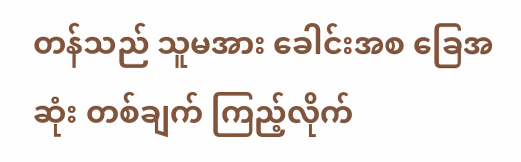တန်သည် သူမအား ခေါင်းအစ ခြေအဆုံး တစ်ချက် ကြည့်လိုက်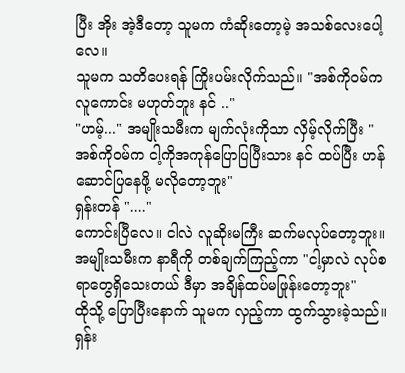ပြီး အိုး အဲ့ဒီတော့ သူမက ကံဆိုးတော့မဲ့ အသစ်လေးပေါ့လေ။
သူမက သတိပေးရန် ကြိုးပမ်းလိုက်သည်။ "အစ်ကိုဝမ်က လူကောင်း မဟုတ်ဘူး နင် .."
"ဟမ့်..." အမျိုးသမီးက မျက်လုံးကိုသာ လှိမ့်လိုက်ပြီး "အစ်ကိုဝမ်က ငါ့ကိုအကုန်ပြောပြပြီးသား နင် ထပ်ပြီး ဟန်ဆောင်ပြနေဖို့ မလိုတော့ဘူး"
ရှန်းတန် "...."
ကောင်းပြီလေ။ ငါလဲ လူဆိုးမကြီး ဆက်မလုပ်တော့ဘူး။
အမျိုးသမီးက နာရီကို တစ်ချက်ကြည့်ကာ "ငါ့မှာလဲ လုပ်စရာတွေရှိသေးတယ် ဒီမှာ အချိန်ထပ်မဖြုန်းတော့ဘူး"
ထိုသို့ ပြောပြီးနောက် သူမက လှည့်ကာ ထွက်သွားခဲ့သည်။ ရှန်း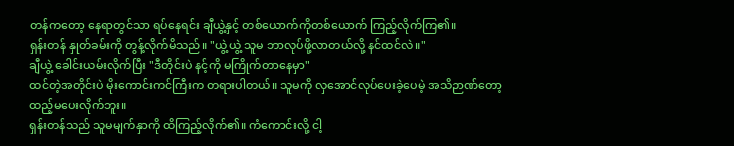တန်ကတော့ နေရာတွင်သာ ရပ်နေရင်း ချီယွဲ့နှင့် တစ်ယောက်ကိုတစ်ယောက် ကြည့်လိုက်ကြ၏။
ရှန်းတန် နှုတ်ခမ်းကို တွန့်လိုက်မိသည်။ "ယွဲ့ယွဲ့ သူမ ဘာလုပ်ဖို့လာတယ်လို့ နင်ထင်လဲ။"
ချီယွဲ့ ခေါင်းယမ်းလိုက်ပြီး "ဒီတိုင်းပဲ နင့်ကို မကြိုက်တာနေမှာ"
ထင်တဲ့အတိုင်းပဲ မိုးကောင်းကင်ကြီးက တရားပါတယ်။ သူမကို လှအောင်လုပ်ပေးခဲ့ပေမဲ့ အသိဉာဏ်တော့ ထည့်မပေးလိုက်ဘူး။
ရှန်းတန်သည် သူမမျက်နှာကို ထိကြည့်လိုက်၏။ ကံကောင်းလို့ ငါ့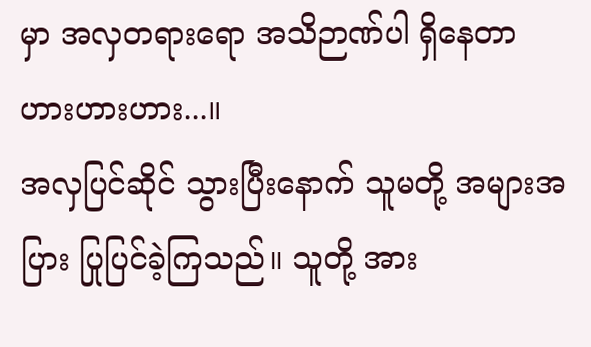မှာ အလှတရားရော အသိဉာဏ်ပါ ရှိနေတာ ဟားဟားဟား...။
အလှပြင်ဆိုင် သွားပြီးနောက် သူမတို့ အများအပြား ပြုပြင်ခဲ့ကြသည်။ သူတို့ အား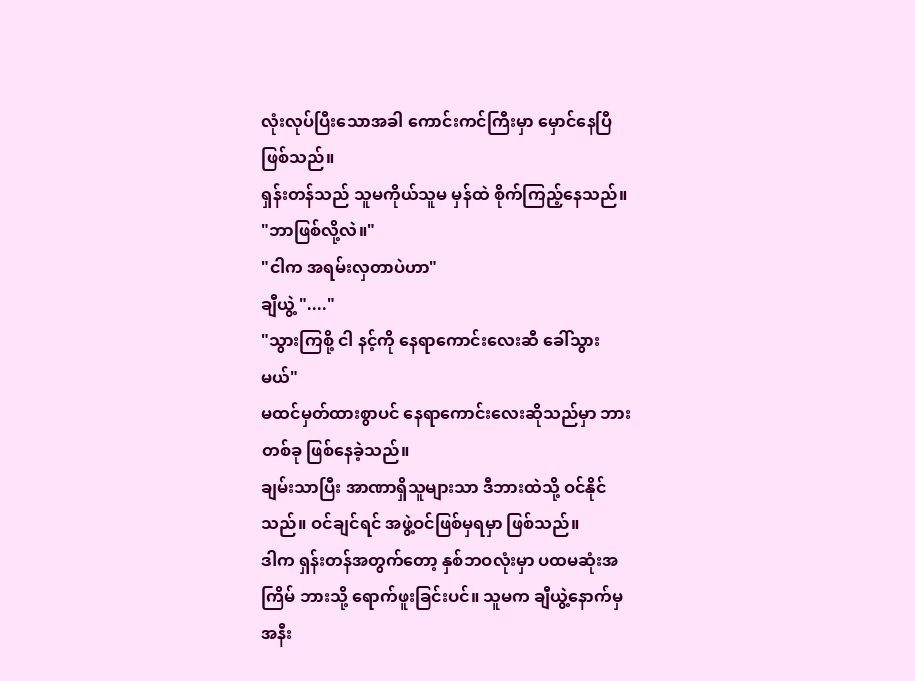လုံးလုပ်ပြီးသောအခါ ကောင်းကင်ကြီးမှာ မှောင်နေပြီဖြစ်သည်။
ရှန်းတန်သည် သူမကိုယ်သူမ မှန်ထဲ စိုက်ကြည့်နေသည်။
"ဘာဖြစ်လို့လဲ။"
"ငါက အရမ်းလှတာပဲဟာ"
ချီယွဲ့ "...."
"သွားကြစို့ ငါ နင့်ကို နေရာကောင်းလေးဆီ ခေါ်သွားမယ်"
မထင်မှတ်ထားစွာပင် နေရာကောင်းလေးဆိုသည်မှာ ဘားတစ်ခု ဖြစ်နေခဲ့သည်။
ချမ်းသာပြီး အာဏာရှိသူများသာ ဒီဘားထဲသို့ ဝင်နိုင်သည်။ ဝင်ချင်ရင် အဖွဲ့ဝင်ဖြစ်မှရမှာ ဖြစ်သည်။
ဒါက ရှန်းတန်အတွက်တော့ နှစ်ဘဝလုံးမှာ ပထမဆုံးအကြိမ် ဘားသို့ ရောက်ဖူးခြင်းပင်။ သူမက ချီယွဲ့နောက်မှ အနီး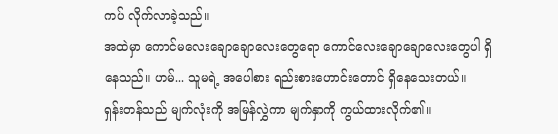ကပ် လိုက်လာခဲ့သည်။
အထဲမှာ ကောင်မလေးချောချောလေးတွေရော ကောင်လေးချောချောလေးတွေပါ ရှိနေသည်။ ဟမ်... သူမရဲ့ အပေါစား ရည်းစားဟောင်းတောင် ရှိနေသေးတယ်။
ရှန်းတန်သည် မျက်လုံးကို အမြန်လွှဲကာ မျက်နှာကို ကွယ်ထားလိုက်၏။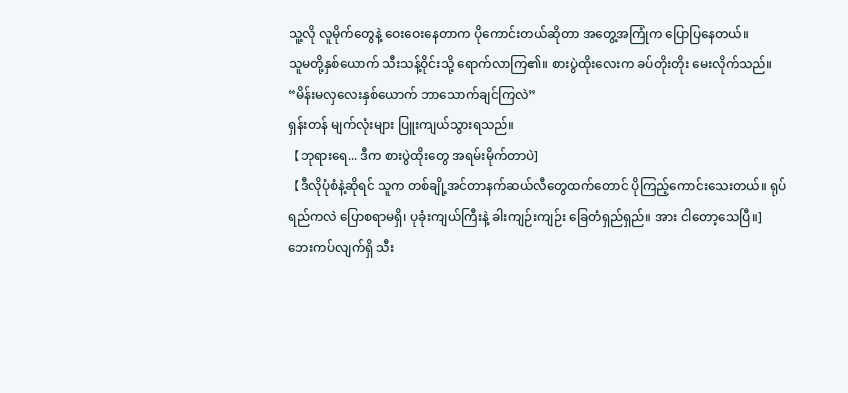သူ့လို လူမိုက်တွေနဲ့ ဝေးဝေးနေတာက ပိုကောင်းတယ်ဆိုတာ အတွေ့အကြုံက ပြောပြနေတယ်။
သူမတို့နှစ်ယောက် သီးသန့်ဝိုင်းသို့ ရောက်လာကြ၏။ စားပွဲထိုးလေးက ခပ်တိုးတိုး မေးလိုက်သည်။ “မိန်းမလှလေးနှစ်ယောက် ဘာသောက်ချင်ကြလဲ”
ရှန်းတန် မျက်လုံးများ ပြူးကျယ်သွားရသည်။
【ဘုရားရေ... ဒီက စားပွဲထိုးတွေ အရမ်းမိုက်တာပဲ]
【ဒီလိုပုံစံနဲ့ဆိုရင် သူက တစ်ချို့အင်တာနက်ဆယ်လီတွေထက်တောင် ပိုကြည့်ကောင်းသေးတယ်။ ရုပ်ရည်ကလဲ ပြောစရာမရှိ၊ ပုခုံးကျယ်ကြီးနဲ့ ခါးကျဉ်းကျဉ်း ခြေတံရှည်ရှည်။ အား ငါတော့သေပြီ။]
ဘေးကပ်လျက်ရှိ သီး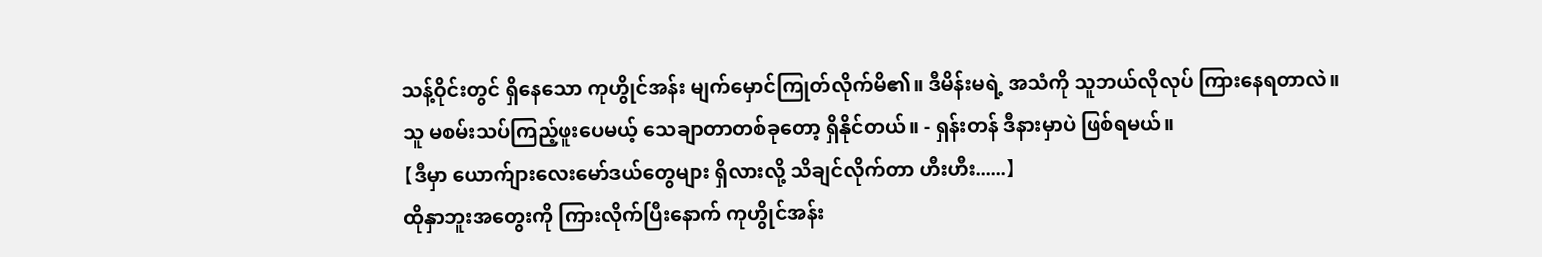သန့်ဝိုင်းတွင် ရှိနေသော ကုဟွိုင်အန်း မျက်မှောင်ကြုတ်လိုက်မိ၏။ ဒီမိန်းမရဲ့ အသံကို သူဘယ်လိုလုပ် ကြားနေရတာလဲ။
သူ မစမ်းသပ်ကြည့်ဖူးပေမယ့် သေချာတာတစ်ခုတော့ ရှိနိုင်တယ်။ - ရှန်းတန် ဒီနားမှာပဲ ဖြစ်ရမယ်။
【ဒီမှာ ယောက်ျားလေးမော်ဒယ်တွေများ ရှိလားလို့ သိချင်လိုက်တာ ဟီးဟီး......】
ထိုနှာဘူးအတွေးကို ကြားလိုက်ပြီးနောက် ကုဟွိုင်အန်း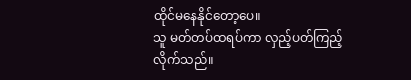ထိုင်မနေနိုင်တော့ပေ။
သူ မတ်တပ်ထရပ်ကာ လှည့်ပတ်ကြည့်လိုက်သည်။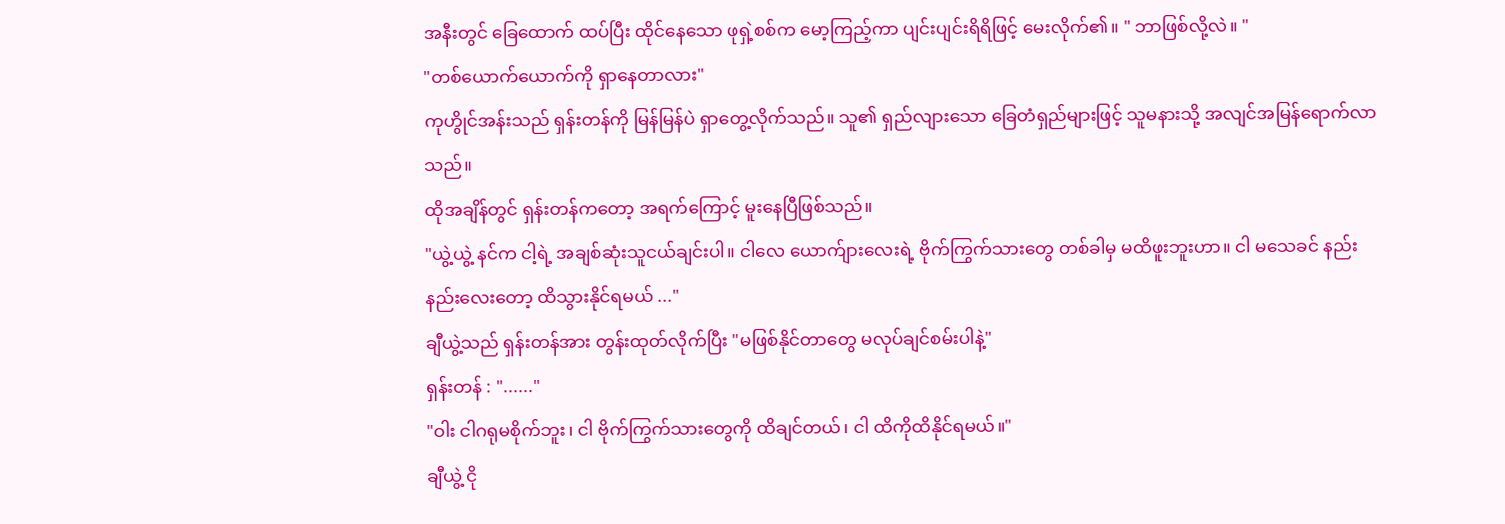အနီးတွင် ခြေထောက် ထပ်ပြီး ထိုင်နေသော ဖုရှဲ့စစ်က မော့ကြည့်ကာ ပျင်းပျင်းရိရိဖြင့် မေးလိုက်၏။ " ဘာဖြစ်လို့လဲ။ "
"တစ်ယောက်ယောက်ကို ရှာနေတာလား"
ကုဟွိုင်အန်းသည် ရှန်းတန်ကို မြန်မြန်ပဲ ရှာတွေ့လိုက်သည်။ သူ၏ ရှည်လျားသော ခြေတံရှည်များဖြင့် သူမနားသို့ အလျင်အမြန်ရောက်လာသည်။
ထိုအချိန်တွင် ရှန်းတန်ကတော့ အရက်ကြောင့် မူးနေပြီဖြစ်သည်။
"ယွဲ့ယွဲ့ နင်က ငါ့ရဲ့ အချစ်ဆုံးသူငယ်ချင်းပါ။ ငါလေ ယောက်ျားလေးရဲ့ ဗိုက်ကြွက်သားတွေ တစ်ခါမှ မထိဖူးဘူးဟာ။ ငါ မသေခင် နည်းနည်းလေးတော့ ထိသွားနိုင်ရမယ် ..."
ချီယွဲ့သည် ရှန်းတန်အား တွန်းထုတ်လိုက်ပြီး "မဖြစ်နိုင်တာတွေ မလုပ်ချင်စမ်းပါနဲ့"
ရှန်းတန် : "......"
"ဝါး ငါဂရုမစိုက်ဘူး၊ ငါ ဗိုက်ကြွက်သားတွေကို ထိချင်တယ်၊ ငါ ထိကိုထိနိုင်ရမယ်။"
ချီယွဲ့ ငို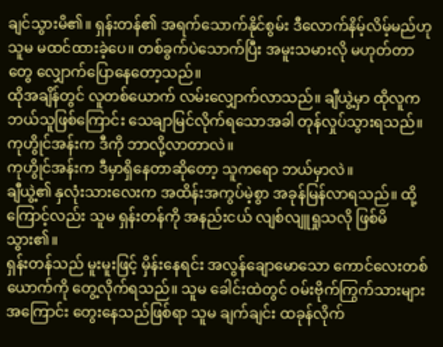ချင်သွားမိ၏။ ရှန်းတန်၏ အရက်သောက်နိုင်စွမ်း ဒီလောက်နိမ့်လိမ့်မည်ဟု သူမ မထင်ထားခဲ့ပေ။ တစ်ခွက်ပဲသောက်ပြီး အမူးသမားလို မဟုတ်တာတွေ လျှောက်ပြောနေတော့သည်။
ထိုအချိန်တွင် လူတစ်ယောက် လမ်းလျှောက်လာသည်။ ချီယွဲ့မှာ ထိုလူက ဘယ်သူဖြစ်ကြောင်း သေချာမြင်လိုက်ရသောအခါ တုန်လှုပ်သွားရသည်။ ကုဟွိုင်အန်းက ဒီကို ဘာလို့လာတာလဲ။
ကုဟွိုင်အန်းက ဒီမှာရှိနေတာဆိုတော့ သူကရော ဘယ်မှာလဲ။
ချီယွဲ့၏ နှလုံးသားလေးက အထိန်းအကွပ်မဲ့စွာ အခုန်မြန်လာရသည်။ ထို့ကြောင့်လည်း သူမ ရှန်းတန်ကို အနည်းငယ် လျစ်လျူရှုသလို ဖြစ်မိသွား၏။
ရှန်းတန်သည် မူးမူးဖြင့် မှိန်းနေရင်း အလွန်ချောမောသော ကောင်လေးတစ်ယောက်ကို တွေ့လိုက်ရသည်။ သူမ ခေါင်းထဲတွင် ဝမ်းဗိုက်ကြွက်သားများ အကြောင်း တွေးနေသည်ဖြစ်ရာ သူမ ချက်ချင်း ထခုန်လိုက်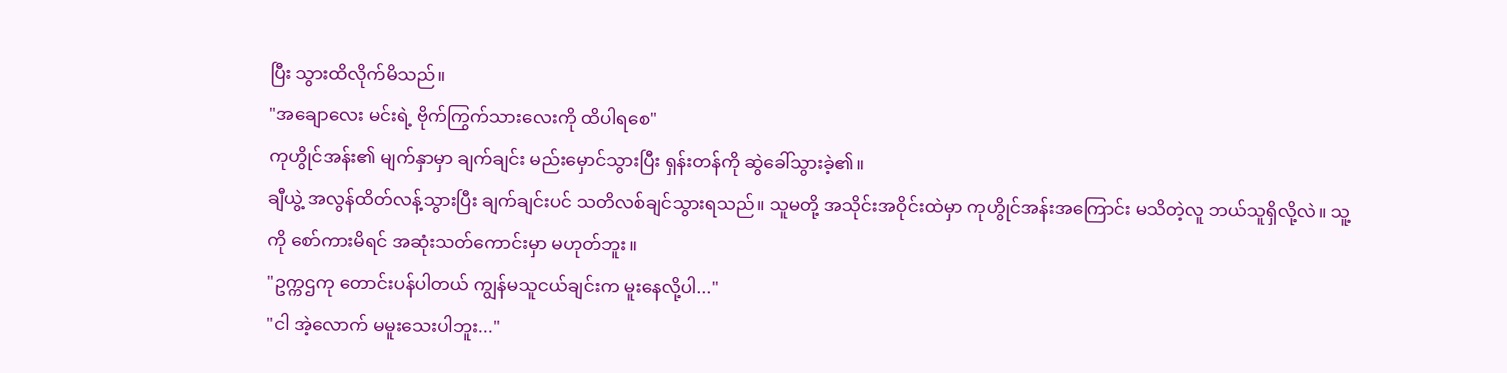ပြီး သွားထိလိုက်မိသည်။
"အချောလေး မင်းရဲ့ ဗိုက်ကြွက်သားလေးကို ထိပါရစေ"
ကုဟွိုင်အန်း၏ မျက်နှာမှာ ချက်ချင်း မည်းမှောင်သွားပြီး ရှန်းတန်ကို ဆွဲခေါ်သွားခဲ့၏။
ချီယွဲ့ အလွန်ထိတ်လန့်သွားပြီး ချက်ချင်းပင် သတိလစ်ချင်သွားရသည်။ သူမတို့ အသိုင်းအဝိုင်းထဲမှာ ကုဟွိုင်အန်းအကြောင်း မသိတဲ့လူ ဘယ်သူရှိလို့လဲ။ သူ့ကို စော်ကားမိရင် အဆုံးသတ်ကောင်းမှာ မဟုတ်ဘူး။
"ဥက္ကဌကု တောင်းပန်ပါတယ် ကျွန်မသူငယ်ချင်းက မူးနေလို့ပါ..."
"ငါ အဲ့လောက် မမူးသေးပါဘူး..."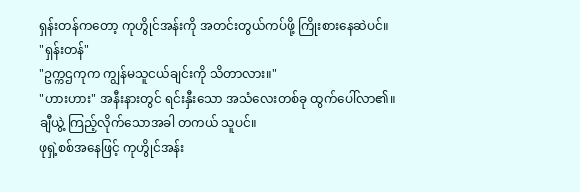ရှန်းတန်ကတော့ ကုဟွိုင်အန်းကို အတင်းတွယ်ကပ်ဖို့ ကြိုးစားနေဆဲပင်။
"ရှန်းတန်"
"ဥက္ကဌကုက ကျွန်မသူငယ်ချင်းကို သိတာလား။"
"ဟားဟား" အနီးနားတွင် ရင်းနှီးသော အသံလေးတစ်ခု ထွက်ပေါ်လာ၏။ ချီယွဲ့ ကြည့်လိုက်သောအခါ တကယ် သူပင်။
ဖုရှဲ့စစ်အနေဖြင့် ကုဟွိုင်အန်း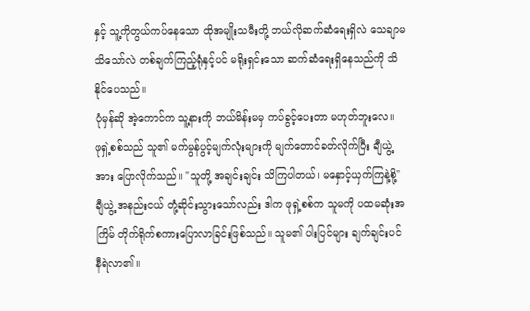နှင့် သူ့ကိုတွယ်ကပ်နေသော ထိုအမျိုးသမီးတို့ ဘယ်လိုဆက်ဆံရေးရှိလဲ သေချာမသိသော်လဲ တစ်ချက်ကြည့်ရုံနှင့်ပင် မရိုးရှင်းသော ဆက်ဆံရေးရှိနေသည်ကို သိနိုင်ပေသည်။
ပုံမှန်ဆို အဲ့ကောင်က သူ့နားကို ဘယ်မိန်းမမှ ကပ်ခွင့်ပေးတာ မဟုတ်ဘူးလေ။
ဖုရှဲ့စစ်သည် သူ၏ မက်မွန်ပွင့်မျက်လုံးများကို မျက်တောင်ခတ်လိုက်ပြီး ချီယွဲ့အား ပြောလိုက်သည်။ "သူတို့ အချင်းချင်း သိကြပါတယ်၊ မနှောင့်ယှက်ကြနဲ့စို့"
ချီယွဲ့ အနည်းငယ် တုံ့ဆိုင်းသွားသော်လည်း ဒါက ဖုရှဲ့စစ်က သူမကို ပထမဆုံးအကြိမ် တိုက်ရိုက်စကားပြောလာခြင်းဖြစ်သည်။ သူမ၏ ပါးပြင်များ ချက်ချင်းပင် နီရဲလာ၏။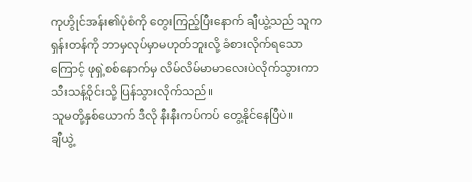ကုဟွိုင်အန်း၏ပုံစံကို တွေးကြည့်ပြီးနောက် ချီယွဲ့သည် သူက ရှန်းတန်ကို ဘာမှလုပ်မှာမဟုတ်ဘူးလို့ ခံစားလိုက်ရသောကြောင့် ဖုရှဲ့စစ်နောက်မှ လိမ်လိမ်မာမာလေးပဲလိုက်သွားကာ သီးသန့်ဝိုင်းသို့ ပြန်သွားလိုက်သည်။
သူမတို့နှစ်ယောက် ဒီလို နီးနီးကပ်ကပ် တွေ့နိုင်နေပြီပဲ။
ချီယွဲ့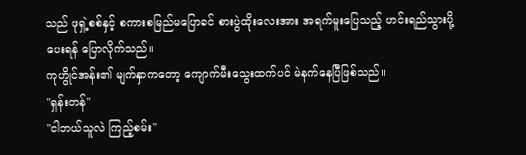သည် ဖုရှဲ့စစ်နှင့် စကားစမြည်မပြောခင် စားပွဲထိုးလေးအား အရက်မူးပြေသည့် ဟင်းရည်သွားပို့ပေးရန် ပြောလိုက်သည်။
ကုဟွိုင်အန်း၏ မျက်နှာကတော့ ကျောက်မီးသွေးထက်ပင် မဲနက်နေပြီဖြစ်သည်။
"ရှန်းတန်"
"ငါဘယ်သူလဲ ကြည့်စမ်း"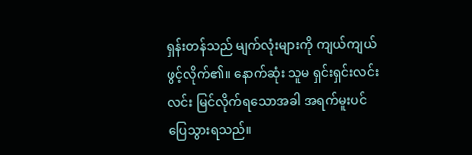ရှန်းတန်သည် မျက်လုံးများကို ကျယ်ကျယ်ဖွင့်လိုက်၏။ နောက်ဆုံး သူမ ရှင်းရှင်းလင်းလင်း မြင်လိုက်ရသောအခါ အရက်မူးပင် ပြေသွားရသည်။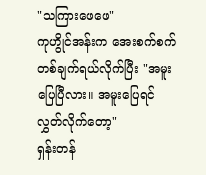"သကြားဖေဖေ"
ကုဟွိုင်အန်းက အေးစက်စက် တစ်ချက်ရယ်လိုက်ပြီး "အမူးပြေပြီလား။ အမူးပြေရင် လွှတ်လိုက်တော့"
ရှန်းတန်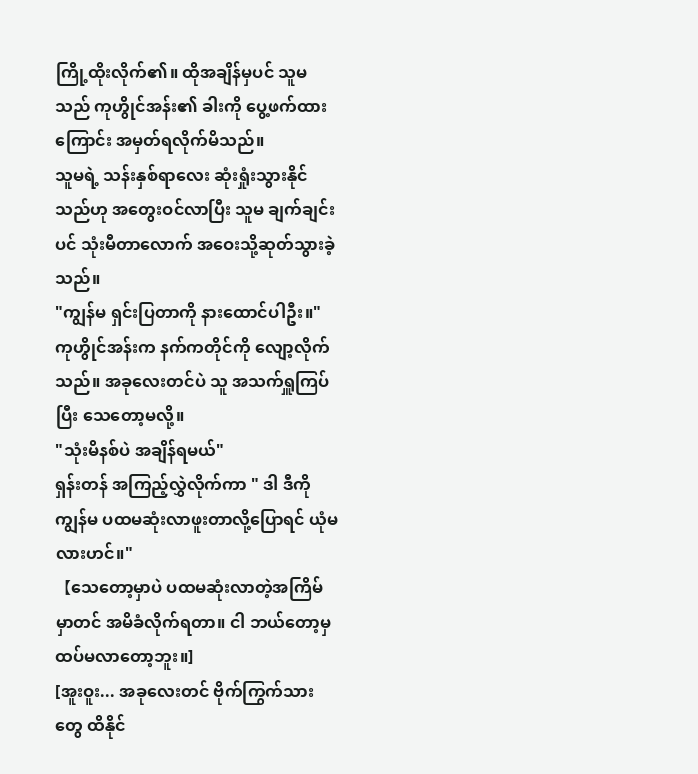ကြို့ထိုးလိုက်၏။ ထိုအချိန်မှပင် သူမသည် ကုဟွိုင်အန်း၏ ခါးကို ပွေ့ဖက်ထားကြောင်း အမှတ်ရလိုက်မိသည်။
သူမရဲ့ သန်းနှစ်ရာလေး ဆုံးရှုံးသွားနိုင်သည်ဟု အတွေးဝင်လာပြီး သူမ ချက်ချင်းပင် သုံးမီတာလောက် အဝေးသို့ဆုတ်သွားခဲ့သည်။
"ကျွန်မ ရှင်းပြတာကို နားထောင်ပါဦး။"
ကုဟွိုင်အန်းက နက်ကတိုင်ကို လျော့လိုက်သည်။ အခုလေးတင်ပဲ သူ အသက်ရှူကြပ်ပြီး သေတော့မလို့။
"သုံးမိနစ်ပဲ အချိန်ရမယ်"
ရှန်းတန် အကြည့်လွှဲလိုက်ကာ " ဒါ ဒီကို ကျွန်မ ပထမဆုံးလာဖူးတာလို့ပြောရင် ယုံမလားဟင်။"
【သေတော့မှာပဲ ပထမဆုံးလာတဲ့အကြိမ်မှာတင် အမိခံလိုက်ရတာ။ ငါ ဘယ်တော့မှ ထပ်မလာတော့ဘူး။]
[အူးဝူး... အခုလေးတင် ဗိုက်ကြွက်သားတွေ ထိနိုင်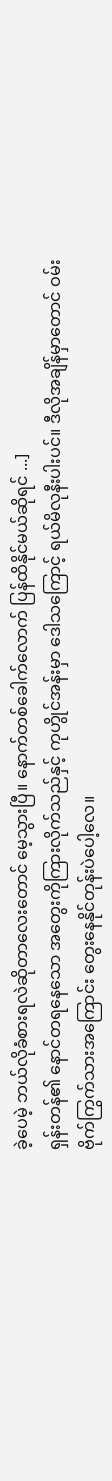ခဲ့ပေမဲ့ ဘယ်လိုခံစားရလဲဆိုတာလေးတောင် မေ့သွားပြီ။ နောက်တစ်ခေါက်လောက် ပြန်ထိနိုင်မယ်ဆိုရင် ...]
ရှန်းတန်၏ နောင်တရနေသော အတွေးကိုကြားလိုက်သည်နှင့် ကုဟွိုင်အန်းမှာ ဒေါသကြောင့် ရယ်မိလုနီးပါးပင်။ ဒီလိုအချိန်မှာတောင် ဝမ်းဗိုက်ကြွက်သားအကြောင်း တွေးနေနိုင်တုန်းပဲပေါ့လေ။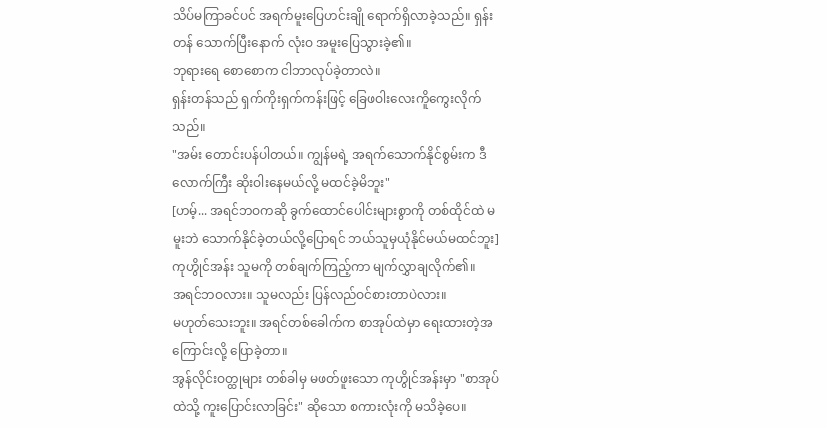သိပ်မကြာခင်ပင် အရက်မူးပြေဟင်းချို ရောက်ရှိလာခဲ့သည်။ ရှန်းတန် သောက်ပြီးနောက် လုံးဝ အမူးပြေသွားခဲ့၏။
ဘုရားရေ စောစောက ငါဘာလုပ်ခဲ့တာလဲ။
ရှန်းတန်သည် ရှက်ကိုးရှက်ကန်းဖြင့် ခြေဖဝါးလေးကိူကွေးလိုက်သည်။
"အမ်း တောင်းပန်ပါတယ်။ ကျွန်မရဲ့ အရက်သောက်နိုင်စွမ်းက ဒီလောက်ကြီး ဆိုးဝါးနေမယ်လို့ မထင်ခဲ့မိဘူး"
[ဟမ့်... အရင်ဘဝကဆို ခွက်ထောင်ပေါင်းများစွာကို တစ်ထိုင်ထဲ မမူးဘဲ သောက်နိုင်ခဲ့တယ်လို့ပြောရင် ဘယ်သူမှယုံနိုင်မယ်မထင်ဘူး]
ကုဟွိုင်အန်း သူမကို တစ်ချက်ကြည့်ကာ မျက်လွှာချလိုက်၏။
အရင်ဘဝလား။ သူမလည်း ပြန်လည်ဝင်စားတာပဲလား။
မဟုတ်သေးဘူး။ အရင်တစ်ခေါက်က စာအုပ်ထဲမှာ ရေးထားတဲ့အကြောင်းလို့ ပြောခဲ့တာ။
အွန်လိုင်းဝတ္ထုများ တစ်ခါမှ မဖတ်ဖူးသော ကုဟွိုင်အန်းမှာ "စာအုပ်ထဲသို့ ကူးပြောင်းလာခြင်း" ဆိုသော စကားလုံးကို မသိခဲ့ပေ။